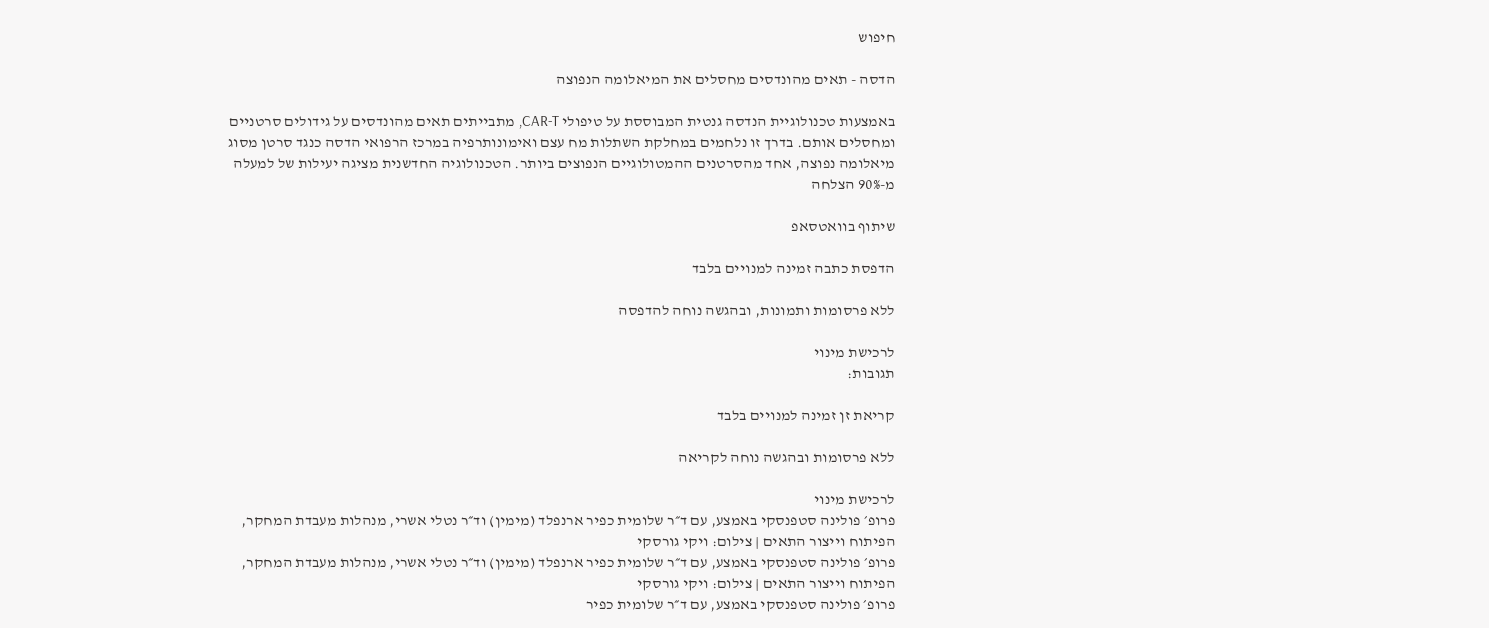חיפוש

הדסה - תאים מהונדסים מחסלים את המיאלומה הנפוצה

באמצעות טכנולוגיית הנדסה גנטית המבוססת על טיפולי CAR-T, מתבייתים תאים מהונדסים על גידולים סרטניים ומחסלים אותם. בדרך זו נלחמים במחלקת השתלות מח עצם ואימונותרפיה במרכז הרפואי הדסה כנגד סרטן מסוג מיאלומה נפוצה, אחד מהסרטנים ההמטולוגיים הנפוצים ביותר. הטכנולוגיה החדשנית מציגה יעילות של למעלה מ-90% הצלחה

שיתוף בוואטסאפ

הדפסת כתבה זמינה למנויים בלבד

ללא פרסומות ותמונות, ובהגשה נוחה להדפסה

לרכישת מינוי
תגובות:

קריאת זן זמינה למנויים בלבד

ללא פרסומות ובהגשה נוחה לקריאה

לרכישת מינוי
פרופ׳ פולינה סטפנסקי באמצע, עם ד״ר שלומית כפיר ארנפלד (מימין) וד״ר נטלי אשרי, מנהלות מעבדת המחקר, הפיתוח וייצור התאים | צילום: ויקי גורסקי
פרופ׳ פולינה סטפנסקי באמצע, עם ד״ר שלומית כפיר ארנפלד (מימין) וד״ר נטלי אשרי, מנהלות מעבדת המחקר, הפיתוח וייצור התאים | צילום: ויקי גורסקי
פרופ׳ פולינה סטפנסקי באמצע, עם ד״ר שלומית כפיר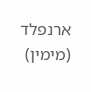ארנפלד (מימין)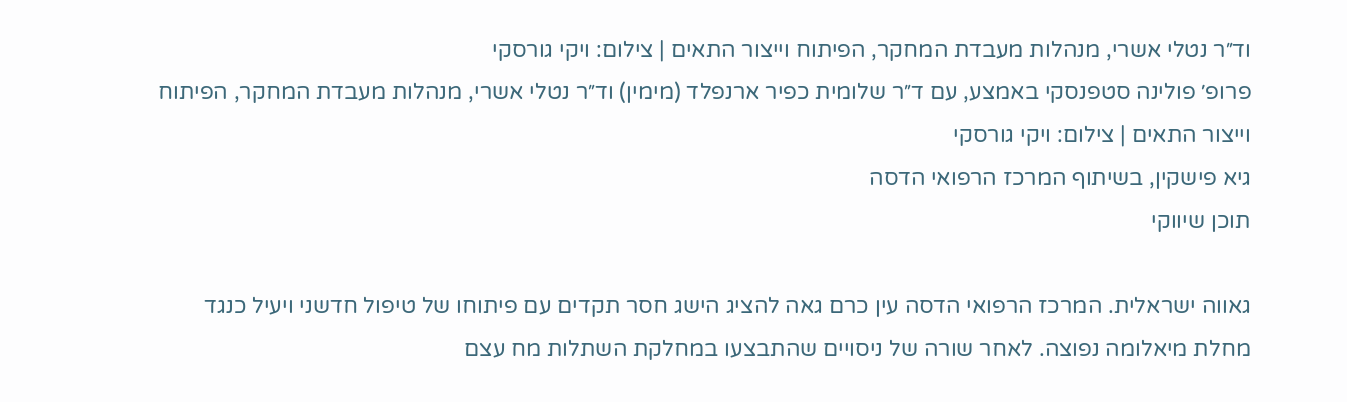וד״ר נטלי אשרי, מנהלות מעבדת המחקר, הפיתוח וייצור התאים | צילום: ויקי גורסקי
פרופ׳ פולינה סטפנסקי באמצע, עם ד״ר שלומית כפיר ארנפלד (מימין) וד״ר נטלי אשרי, מנהלות מעבדת המחקר, הפיתוח וייצור התאים | צילום: ויקי גורסקי
גיא פישקין, בשיתוף המרכז הרפואי הדסה
תוכן שיווקי

גאווה ישראלית. המרכז הרפואי הדסה עין כרם גאה להציג הישג חסר תקדים עם פיתוחו של טיפול חדשני ויעיל כנגד מחלת מיאלומה נפוצה. לאחר שורה של ניסויים שהתבצעו במחלקת השתלות מח עצם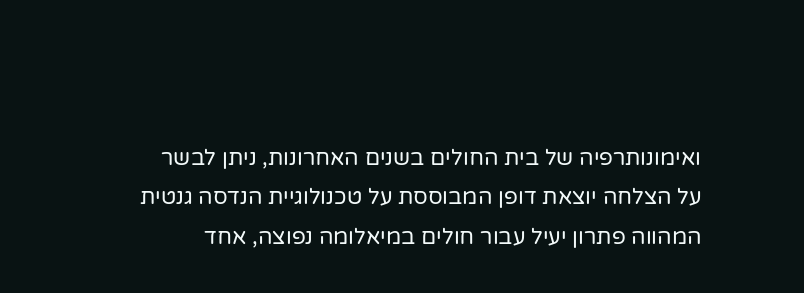ואימונותרפיה של בית החולים בשנים האחרונות, ניתן לבשר על הצלחה יוצאת דופן המבוססת על טכנולוגיית הנדסה גנטית המהווה פתרון יעיל עבור חולים במיאלומה נפוצה, אחד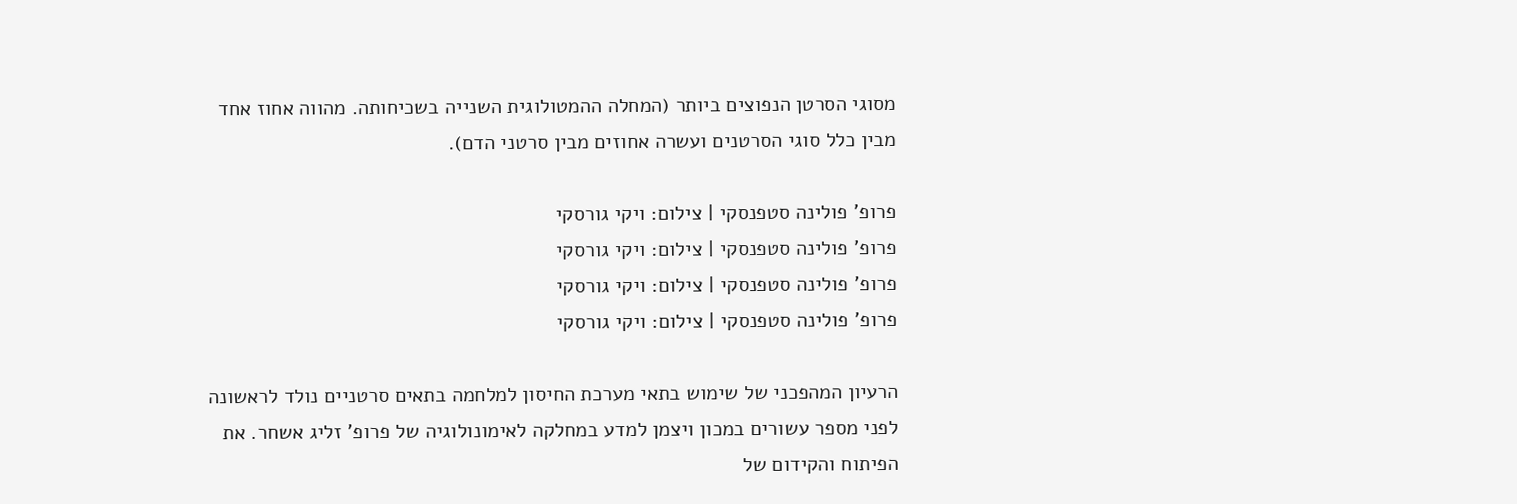מסוגי הסרטן הנפוצים ביותר (המחלה ההמטולוגית השנייה בשכיחותה. מהווה אחוז אחד מבין כלל סוגי הסרטנים ועשרה אחוזים מבין סרטני הדם).

פרופ' פולינה סטפנסקי | צילום: ויקי גורסקי
פרופ' פולינה סטפנסקי | צילום: ויקי גורסקי
פרופ' פולינה סטפנסקי | צילום: ויקי גורסקי
פרופ' פולינה סטפנסקי | צילום: ויקי גורסקי

הרעיון המהפכני של שימוש בתאי מערכת החיסון למלחמה בתאים סרטניים נולד לראשונה לפני מספר עשורים במכון ויצמן למדע במחלקה לאימונולוגיה של פרופ' זליג אשחר. את הפיתוח והקידום של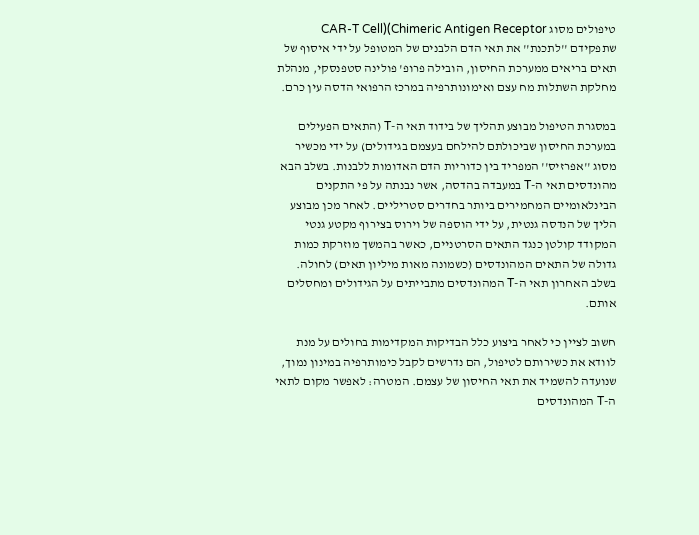טיפולים מסוג CAR-T Cell)(Chimeric Antigen Receptor שתפקידם ''לתכנת'' את תאי הדם הלבנים של המטופל על ידי איסוף של תאים בריאים ממערכת החיסון, הובילה פרופ' פולינה סטפנסקי, מנהלת מחלקת השתלות מח עצם ואימונותרפיה במרכז הרפואי הדסה עין כרם.

במסגרת הטיפול מבוצע תהליך של בידוד תאי ה-T (התאים הפעילים במערכת החיסון שביכולתם להילחם בעצמם בגידולים) על ידי מכשיר מסוג ''אפרזיס'' המפריד בין כדוריות הדם האדומות ללבנות. בשלב הבא מהונדסים תאי ה-T במעבדה בהדסה, אשר נבנתה על פי התקנים הבינלאומיים המחמירים ביותר בחדרים סטריליים. לאחר מכן מבוצע הליך של הנדסה גנטית, על ידי הוספה של וירוס בצירוף מקטע גנטי המקודד קולטן כנגד התאים הסרטניים, כאשר בהמשך מוזרקת כמות גדולה של התאים המהונדסים (כשמונה מאות מיליון תאים) לחולה. בשלב האחרון תאי ה-T המהונדסים מתבייתים על הגידולים ומחסלים אותם.

חשוב לציין כי לאחר ביצוע כלל הבדיקות המקדימות בחולים על מנת לוודא את כשירותם לטיפול, הם נדרשים לקבל כימותרפיה במינון נמוך, שנועדה להשמיד את תאי החיסון של עצמם. המטרה: לאפשר מקום לתאי ה-T המהונדסים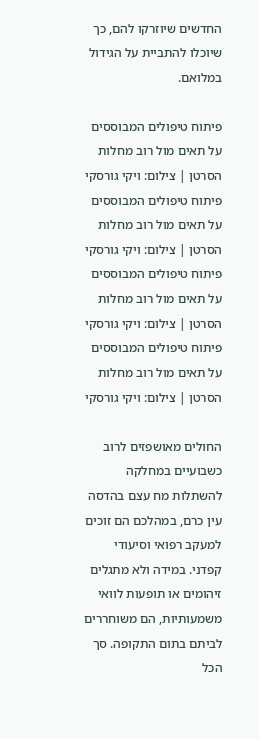החדשים שיוזרקו להם, כך שיוכלו להתביית על הגידול במלואם.

פיתוח טיפולים המבוססים על תאים מול רוב מחלות הסרטן | צילום: ויקי גורסקי
פיתוח טיפולים המבוססים על תאים מול רוב מחלות הסרטן | צילום: ויקי גורסקי
פיתוח טיפולים המבוססים על תאים מול רוב מחלות הסרטן | צילום: ויקי גורסקי
פיתוח טיפולים המבוססים על תאים מול רוב מחלות הסרטן | צילום: ויקי גורסקי

החולים מאושפזים לרוב כשבועיים במחלקה להשתלות מח עצם בהדסה עין כרם, במהלכם הם זוכים למעקב רפואי וסיעודי קפדני. במידה ולא מתגלים זיהומים או תופעות לוואי משמעותיות, הם משוחררים לביתם בתום התקופה. סך הכל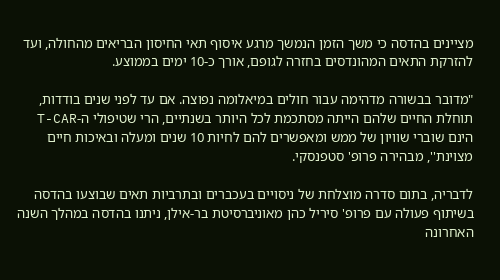מציינים בהדסה כי משך הזמן הנמשך מרגע איסוף תאי החיסון הבריאים מהחולה, ועד להזרקת התאים המהונדסים בחזרה לגופם, אורך כ-10 ימים בממוצע.

"מדובר בבשורה מדהימה עבור חולים במיאלומה נפוצה. אם עד לפני שנים בודדות, תוחלת החיים שלהם הייתה מסתכמת לכל היותר בשנתיים, הרי שטיפולי ה-T-CAR הינם שוברי שוויון של ממש ומאפשרים להם לחיות 10 שנים ומעלה ובאיכות חיים מצוינת'', מבהירה פרופ' סטפנסקי.

לדבריה, בתום סדרה מוצלחת של ניסויים בעכברים ובתרביות תאים שבוצעו בהדסה בשיתוף פעולה עם פרופ' סיריל כהן מאוניברסיטת בר-אילן, ניתנו בהדסה במהלך השנה האחרונה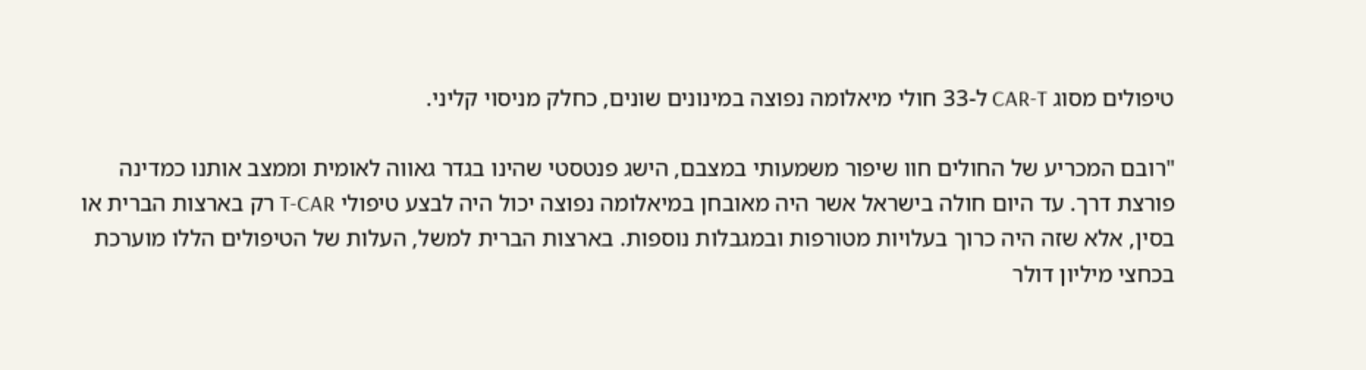טיפולים מסוג CAR-T ל-33 חולי מיאלומה נפוצה במינונים שונים, כחלק מניסוי קליני.

"רובם המכריע של החולים חוו שיפור משמעותי במצבם, הישג פנטסטי שהינו בגדר גאווה לאומית וממצב אותנו כמדינה פורצת דרך. עד היום חולה בישראל אשר היה מאובחן במיאלומה נפוצה יכול היה לבצע טיפולי T-CAR רק בארצות הברית או בסין, אלא שזה היה כרוך בעלויות מטורפות ובמגבלות נוספות. בארצות הברית למשל, העלות של הטיפולים הללו מוערכת בכחצי מיליון דולר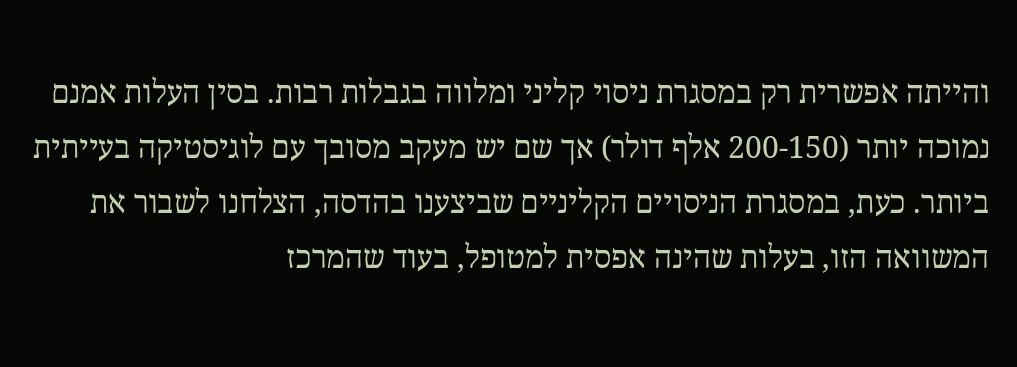והייתה אפשרית רק במסגרת ניסוי קליני ומלווה בגבלות רבות. בסין העלות אמנם נמוכה יותר (200-150 אלף דולר) אך שם יש מעקב מסובך עם לוגיסטיקה בעייתית ביותר. כעת, במסגרת הניסויים הקליניים שביצענו בהדסה, הצלחנו לשבור את המשוואה הזו, בעלות שהינה אפסית למטופל, בעוד שהמרכז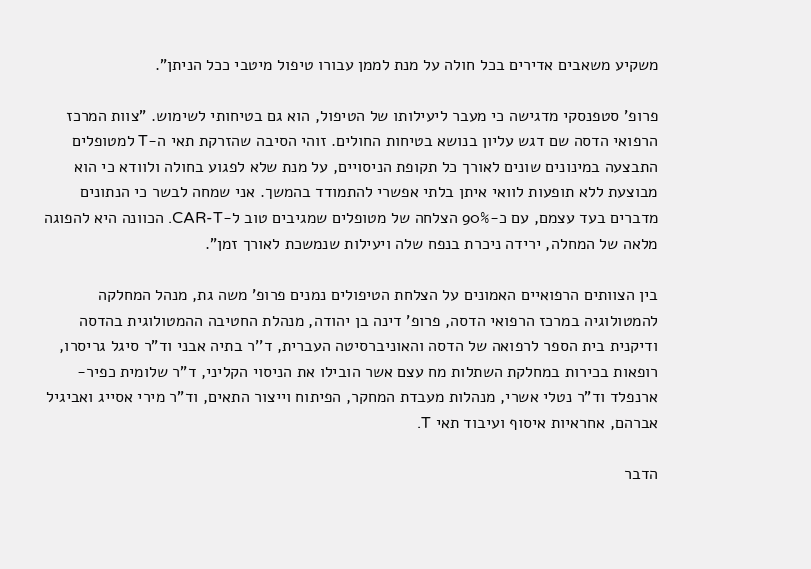משקיע משאבים אדירים בכל חולה על מנת לממן עבורו טיפול מיטבי ככל הניתן".

פרופ' סטפנסקי מדגישה כי מעבר ליעילותו של הטיפול, הוא גם בטיחותי לשימוש. "צוות המרכז הרפואי הדסה שם דגש עליון בנושא בטיחות החולים. זוהי הסיבה שהזרקת תאי ה-T למטופלים התבצעה במינונים שונים לאורך כל תקופת הניסויים, על מנת שלא לפגוע בחולה ולוודא כי הוא מבוצעת ללא תופעות לוואי איתן בלתי אפשרי להתמודד בהמשך. אני שמחה לבשר כי הנתונים מדברים בעד עצמם, עם כ-90% הצלחה של מטופלים שמגיבים טוב ל-CAR-T. הכוונה היא להפוגה מלאה של המחלה, ירידה ניכרת בנפח שלה ויעילות שנמשכת לאורך זמן".

בין הצוותים הרפואיים האמונים על הצלחת הטיפולים נמנים פרופ' משה גת, מנהל המחלקה להמטולוגיה במרכז הרפואי הדסה, פרופ' דינה בן יהודה, מנהלת החטיבה ההמטולוגית בהדסה ודיקנית בית הספר לרפואה של הדסה והאוניברסיטה העברית, ד''ר בתיה אבני וד"ר סיגל גריסרו, רופאות בכירות במחלקת השתלות מח עצם אשר הובילו את הניסוי הקליני, ד"ר שלומית כפיר-ארנפלד וד"ר נטלי אשרי, מנהלות מעבדת המחקר, הפיתוח וייצור התאים, וד"ר מירי אסייג ואביגיל אברהם, אחראיות איסוף ועיבוד תאי T.

הדבר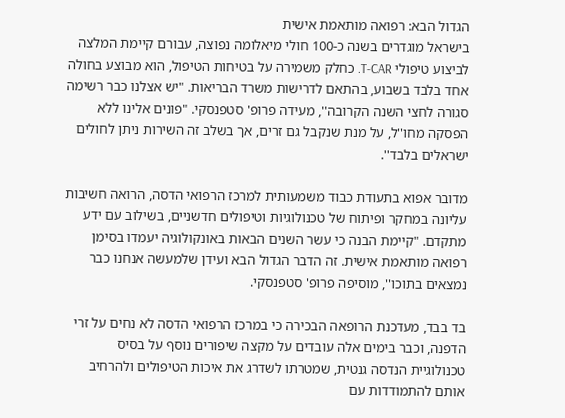הגדול הבא: רפואה מותאמת אישית
בישראל מוגדרים בשנה כ-100 חולי מיאלומה נפוצה, עבורם קיימת המלצה לביצוע טיפולי T-CAR. כחלק משמירה על בטיחות הטיפול, הוא מבוצע בחולה אחד בלבד בשבוע, בהתאם לדרישות משרד הבריאות. "יש אצלנו כבר רשימה סגורה לחצי השנה הקרובה'', מעידה פרופ' סטפנסקי. "פונים אלינו ללא הפסקה מחו''ל, על מנת שנקבל גם זרים, אך בשלב זה השירות ניתן לחולים ישראלים בלבד''.

מדובר אפוא בתעודת כבוד משמעותית למרכז הרפואי הדסה, הרואה חשיבות עליונה במחקר ופיתוח של טכנולוגיות וטיפולים חדשניים, בשילוב עם ידע מתקדם. "קיימת הבנה כי עשר השנים הבאות באונקולוגיה יעמדו בסימן רפואה מותאמת אישית. זה הדבר הגדול הבא ועידן שלמעשה אנחנו כבר נמצאים בתוכו'', מוסיפה פרופ' סטפנסקי.

בד בבד, מעדכנת הרופאה הבכירה כי במרכז הרפואי הדסה לא נחים על זרי הדפנה, וכבר בימים אלה עובדים על מקצה שיפורים נוסף על בסיס טכנולוגיית הנדסה גנטית, שמטרתו לשדרג את איכות הטיפולים ולהרחיב אותם להתמודדות עם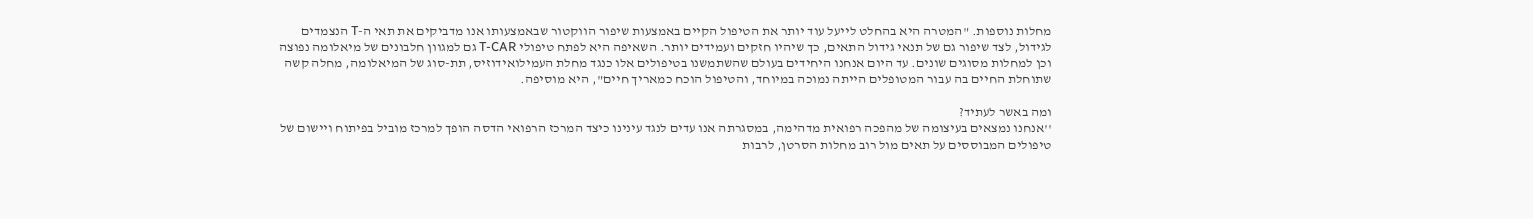מחלות נוספות. "המטרה היא בהחלט לייעל עוד יותר את הטיפול הקיים באמצעות שיפור הווקטור שבאמצעותו אנו מדביקים את תאי ה-T הנצמדים לגידול, לצד שיפור גם של תנאי גידול התאים, כך שיהיו חזקים ועמידים יותר. השאיפה היא לפתח טיפולי T-CAR גם למגוון חלבונים של מיאלומה נפוצה וכן למחלות מסוגים שונים. עד היום אנחנו היחידים בעולם שהשתמשנו בטיפולים אלו כנגד מחלת העמילואידוזיס, תת-סוג של המיאלומה, מחלה קשה שתוחלת החיים בה עבור המטופלים הייתה נמוכה במיוחד, והטיפול הוכח כמאריך חיים", היא מוסיפה.

ומה באשר לעתיד?
''אנחנו נמצאים בעיצומה של מהפכה רפואית מדהימה, במסגרתה אנו עדים לנגד עינינו כיצד המרכז הרפואי הדסה הופך למרכז מוביל בפיתוח ויישום של טיפולים המבוססים על תאים מול רוב מחלות הסרטן, לרבות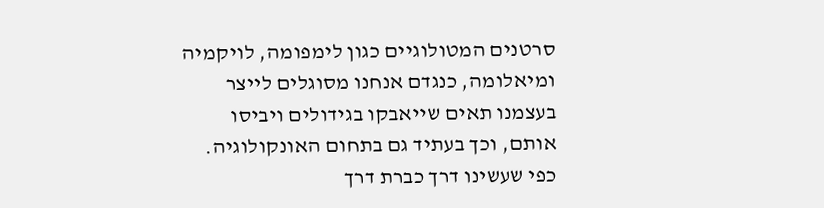סרטנים המטולוגיים כגון לימפומה, לויקמיה ומיאלומה, כנגדם אנחנו מסוגלים לייצר בעצמנו תאים שייאבקו בגידולים ויביסו אותם, וכך בעתיד גם בתחום האונקולוגיה. כפי שעשינו דרך כברת דרך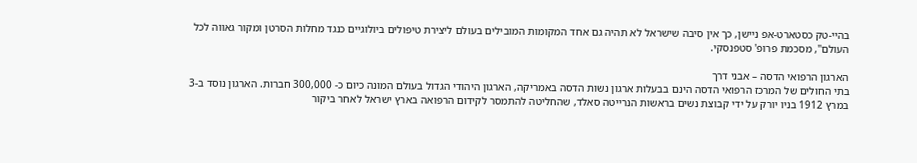בהיי-טק כסטארט-אפ ניישן, כך אין סיבה שישראל לא תהיה גם אחד המקומות המובילים בעולם ליצירת טיפולים ביולוגיים כנגד מחלות הסרטן ומקור גאווה לכל העולם", מסכמת פרופ' סטפנסקי.

הארגון הרפואי הדסה – אבני דרך
בתי החולים של המרכז הרפואי הדסה הינם בבעלות ארגון נשות הדסה באמריקה, הארגון היהודי הגדול בעולם המונה כיום כ- 300,000 חברות. הארגון נוסד ב-3 במרץ 1912 בניו יורק על ידי קבוצת נשים בראשות הנרייטה סאלד, שהחליטה להתמסר לקידום הרפואה בארץ ישראל לאחר ביקור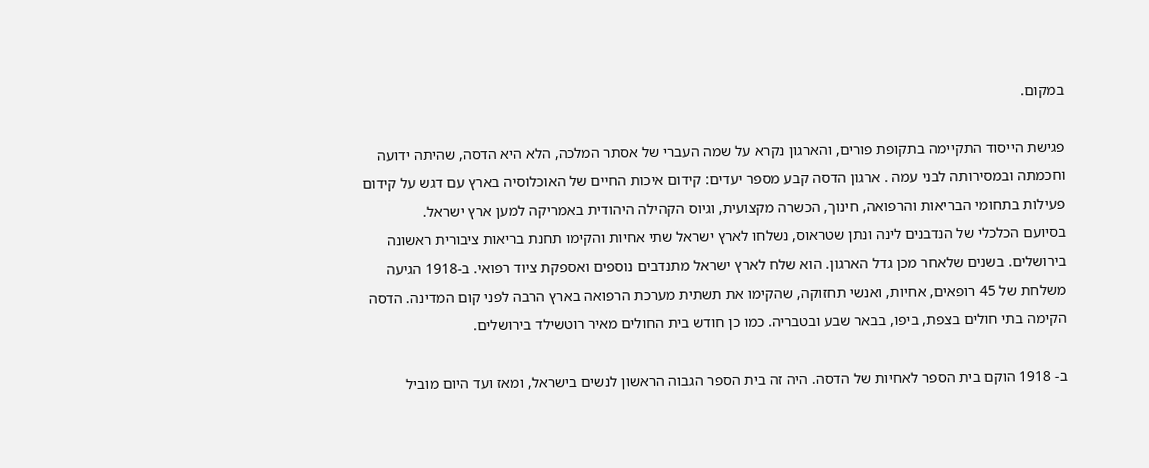במקום.

פגישת הייסוד התקיימה בתקופת פורים, והארגון נקרא על שמה העברי של אסתר המלכה, הלא היא הדסה, שהיתה ידועה וחכמתה ובמסירותה לבני עמה . ארגון הדסה קבע מספר יעדים: קידום איכות החיים של האוכלוסיה בארץ עם דגש על קידום פעילות בתחומי הבריאות והרפואה, חינוך, הכשרה מקצועית, וגיוס הקהילה היהודית באמריקה למען ארץ ישראל.
בסיועם הכלכלי של הנדבנים לינה ונתן שטראוס, נשלחו לארץ ישראל שתי אחיות והקימו תחנת בריאות ציבורית ראשונה בירושלים. בשנים שלאחר מכן גדל הארגון. הוא שלח לארץ ישראל מתנדבים נוספים ואספקת ציוד רפואי. ב-1918 הגיעה משלחת של 45 רופאים, אחיות, ואנשי תחזוקה, שהקימו את תשתית מערכת הרפואה בארץ הרבה לפני קום המדינה. הדסה הקימה בתי חולים בצפת, ביפו, בבאר שבע ובטבריה. כמו כן חודש בית החולים מאיר רוטשילד בירושלים.

ב- 1918 הוקם בית הספר לאחיות של הדסה. היה זה בית הספר הגבוה הראשון לנשים בישראל, ומאז ועד היום מוביל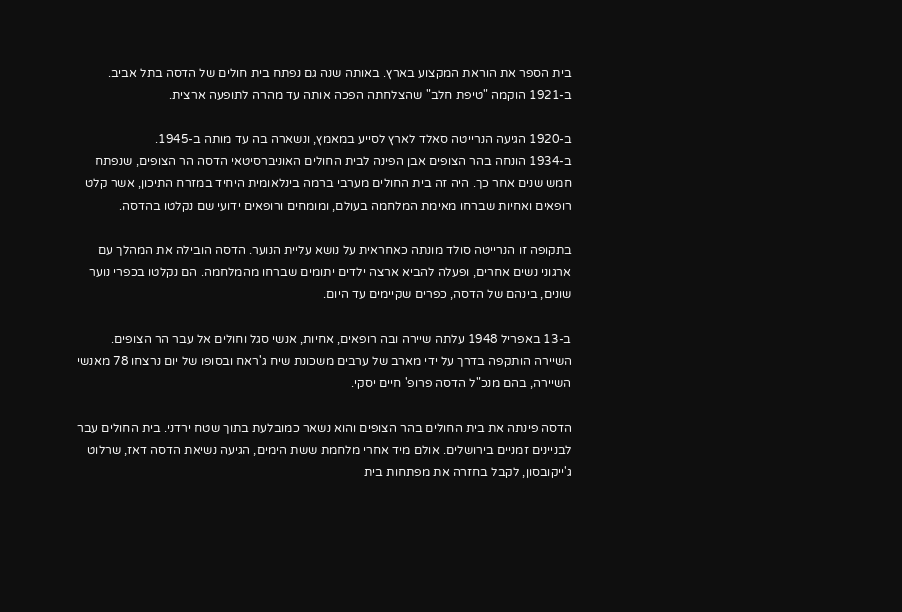בית הספר את הוראת המקצוע בארץ. באותה שנה גם נפתח בית חולים של הדסה בתל אביב. ב-1921 הוקמה "טיפת חלב" שהצלחתה הפכה אותה עד מהרה לתופעה ארצית.

ב-1920 הגיעה הנרייטה סאלד לארץ לסייע במאמץ, ונשארה בה עד מותה ב-1945.
ב-1934 הונחה בהר הצופים אבן הפינה לבית החולים האוניברסיטאי הדסה הר הצופים, שנפתח חמש שנים אחר כך. היה זה בית החולים מערבי ברמה בינלאומית היחיד במזרח התיכון, אשר קלט רופאים ואחיות שברחו מאימת המלחמה בעולם, ומומחים ורופאים ידועי שם נקלטו בהדסה.

בתקופה זו הנרייטה סולד מונתה כאחראית על נושא עליית הנוער. הדסה הובילה את המהלך עם ארגוני נשים אחרים, ופעלה להביא ארצה ילדים יתומים שברחו מהמלחמה. הם נקלטו בכפרי נוער שונים, בינהם של הדסה, כפרים שקיימים עד היום.

ב-13 באפריל 1948 עלתה שיירה ובה רופאים, אחיות, אנשי סגל וחולים אל עבר הר הצופים. השיירה הותקפה בדרך על ידי מארב של ערבים משכונת שיח ג'ראח ובסופו של יום נרצחו 78 מאנשי השיירה, בהם מנכ"ל הדסה פרופ' חיים יסקי.

הדסה פינתה את בית החולים בהר הצופים והוא נשאר כמובלעת בתוך שטח ירדני. בית החולים עבר לבניינים זמניים בירושלים. אולם מיד אחרי מלחמת ששת הימים, הגיעה נשיאת הדסה דאז, שרלוט ג'ייקובסון, לקבל בחזרה את מפתחות בית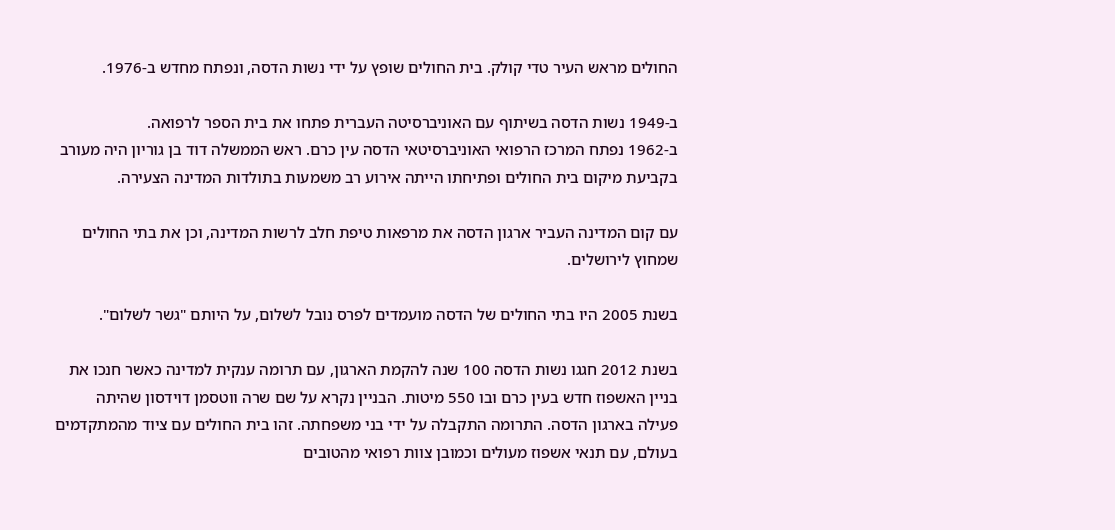החולים מראש העיר טדי קולק. בית החולים שופץ על ידי נשות הדסה, ונפתח מחדש ב-1976.

ב-1949 נשות הדסה בשיתוף עם האוניברסיטה העברית פתחו את בית הספר לרפואה.
ב-1962 נפתח המרכז הרפואי האוניברסיטאי הדסה עין כרם. ראש הממשלה דוד בן גוריון היה מעורב בקביעת מיקום בית החולים ופתיחתו הייתה אירוע רב משמעות בתולדות המדינה הצעירה.

עם קום המדינה העביר ארגון הדסה את מרפאות טיפת חלב לרשות המדינה, וכן את בתי החולים שמחוץ לירושלים.

בשנת 2005 היו בתי החולים של הדסה מועמדים לפרס נובל לשלום, על היותם "גשר לשלום".

בשנת 2012 חגגו נשות הדסה 100 שנה להקמת הארגון, עם תרומה ענקית למדינה כאשר חנכו את בניין האשפוז חדש בעין כרם ובו 550 מיטות. הבניין נקרא על שם שרה ווטסמן דוידסון שהיתה פעילה בארגון הדסה. התרומה התקבלה על ידי בני משפחתה. זהו בית החולים עם ציוד מהמתקדמים בעולם, עם תנאי אשפוז מעולים וכמובן צוות רפואי מהטובים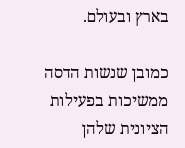בארץ ובעולם.

כמובן שנשות הדסה ממשיכות בפעילות הציונית שלהן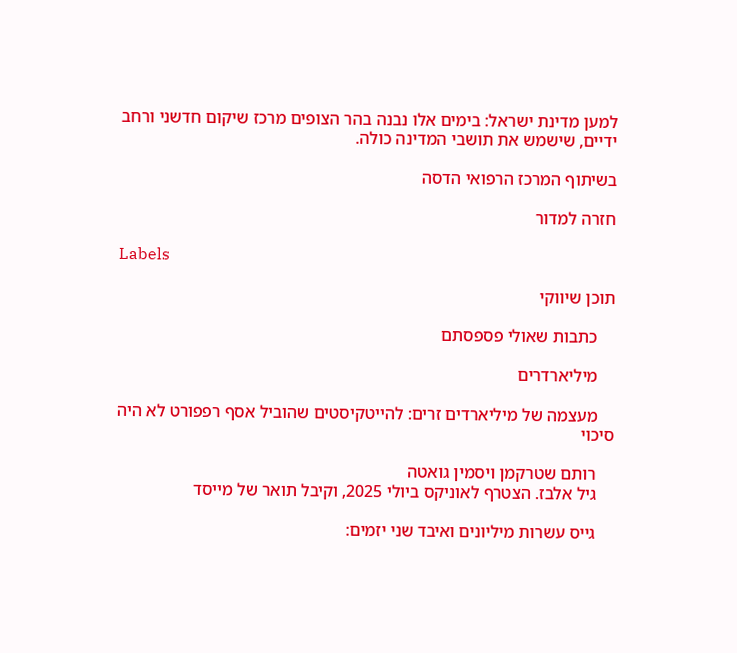למען מדינת ישראל: בימים אלו נבנה בהר הצופים מרכז שיקום חדשני ורחב ידיים, שישמש את תושבי המדינה כולה.

בשיתוף המרכז הרפואי הדסה

חזרה למדור

Labels

תוכן שיווקי

    כתבות שאולי פספסתם

    מיליארדרים

    מעצמה של מיליארדים זרים: להייטקיסטים שהוביל אסף רפפורט לא היה סיכוי

    רותם שטרקמן ויסמין גואטה
    גיל אלבז. הצטרף לאוניקס ביולי 2025, וקיבל תואר של מייסד

    גייס עשרות מיליונים ואיבד שני יזמים: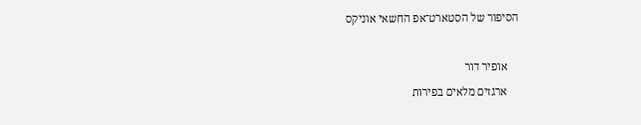הסיפור של הסטארט־אפ החשאי אוניקס

    אופיר דור
    ארגזים מלאים בפירות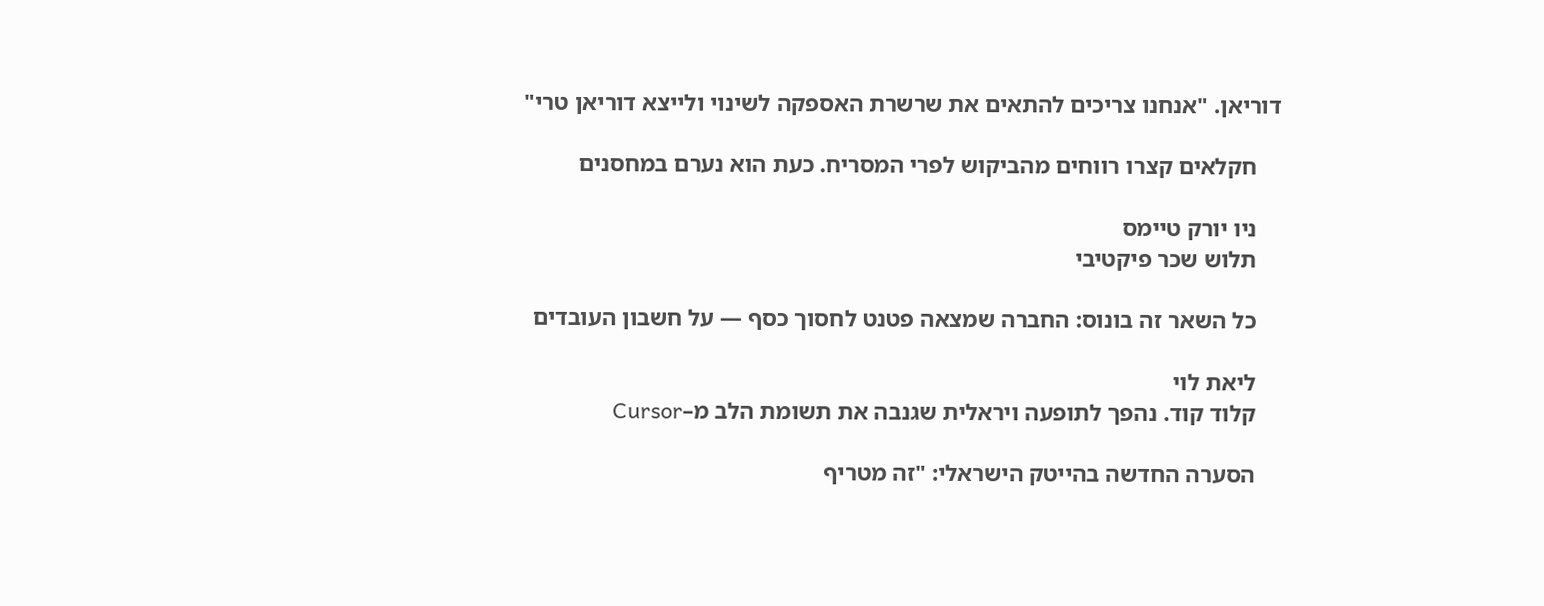דוריאן. "אנחנו צריכים להתאים את שרשרת האספקה לשינוי ולייצא דוריאן טרי"

    חקלאים קצרו רווחים מהביקוש לפרי המסריח. כעת הוא נערם במחסנים

    ניו יורק טיימס
    תלוש שכר פיקטיבי

    כל השאר זה בונוס: החברה שמצאה פטנט לחסוך כסף — על חשבון העובדים

    ליאת לוי
    קלוד קוד. נהפך לתופעה ויראלית שגנבה את תשומת הלב מ–Cursor

    הסערה החדשה בהייטק הישראלי: "זה מטריף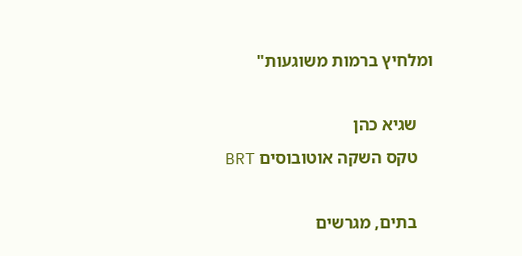ומלחיץ ברמות משוגעות"

    שגיא כהן
    טקס השקה אוטובוסים BRT

    בתים, מגרשים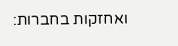ואחזקות בחברות: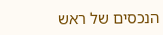הנכסים של ראש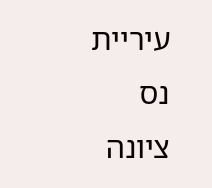עיריית נס ציונה